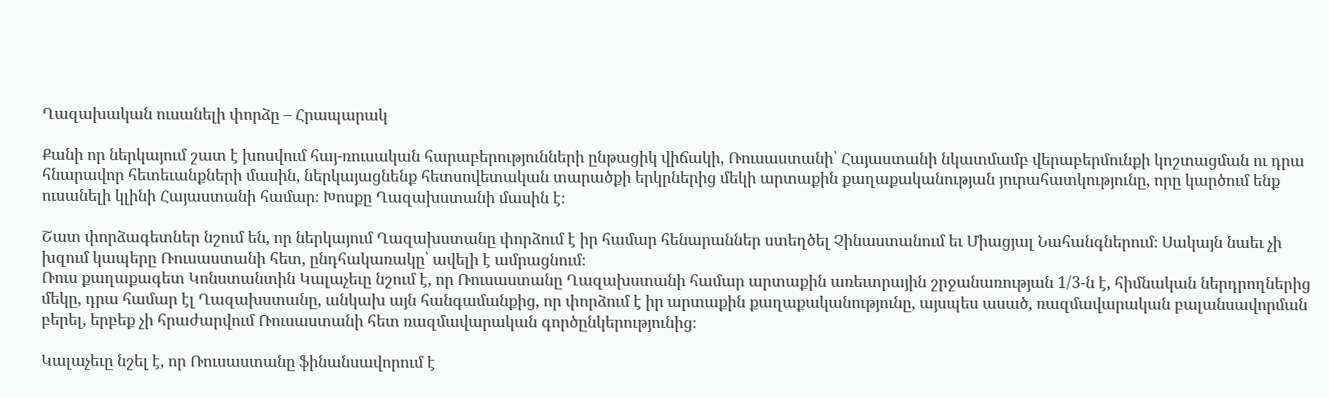Ղազախական ուսանելի փորձը – Հրապարակ

Քանի որ ներկայում շատ է խոսվում հայ-ռուսական հարաբերությունների ընթացիկ վիճակի, Ռուսաստանի՝ Հայաստանի նկատմամբ վերաբերմունքի կոշտացման ու դրա հնարավոր հետեւանքների մասին, ներկայացնենք հետսովետական տարածքի երկրներից մեկի արտաքին քաղաքականության յուրահատկությունը, որը կարծում ենք ուսանելի կլինի Հայաստանի համար։ Խոսքը Ղազախստանի մասին է։

Շատ փորձագետներ նշում են, որ ներկայում Ղազախստանը փորձում է իր համար հենարաններ ստեղծել Չինաստանում եւ Միացյալ Նահանգներում։ Սակայն նաեւ չի խզում կապերը Ռուսաստանի հետ, ընդհակառակը՝ ավելի է ամրացնում։
Ռուս քաղաքագետ Կոնստանտին Կալաչեւը նշում է, որ Ռուսաստանը Ղազախստանի համար արտաքին առեւտրային շրջանառության 1/3-ն է, հիմնական ներդրողներից մեկը, դրա համար էլ Ղազախստանը, անկախ այն հանգամանքից, որ փորձում է իր արտաքին քաղաքականությունը, այսպես ասած, ռազմավարական բալանսավորման բերել, երբեք չի հրաժարվում Ռուսաստանի հետ ռազմավարական գործընկերությունից։

Կալաչեւը նշել է, որ Ռուսաստանը ֆինանսավորում է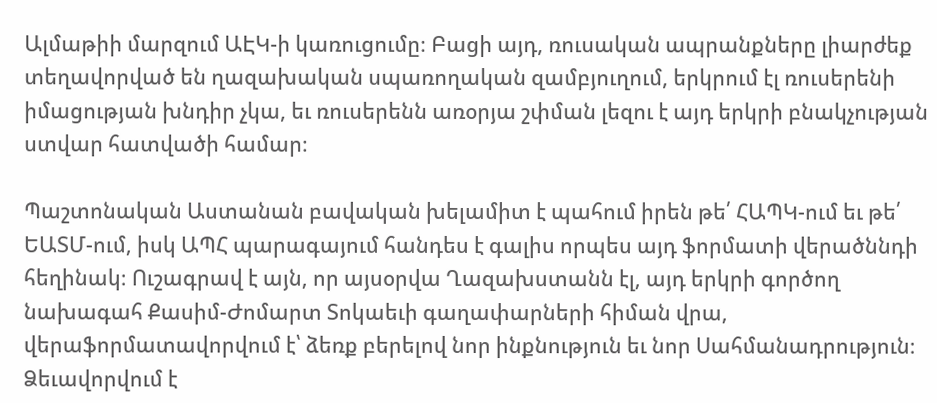Ալմաթիի մարզում ԱԷԿ-ի կառուցումը։ Բացի այդ, ռուսական ապրանքները լիարժեք տեղավորված են ղազախական սպառողական զամբյուղում, երկրում էլ ռուսերենի իմացության խնդիր չկա, եւ ռուսերենն առօրյա շփման լեզու է այդ երկրի բնակչության ստվար հատվածի համար։

Պաշտոնական Աստանան բավական խելամիտ է պահում իրեն թե՛ ՀԱՊԿ-ում եւ թե՛ ԵԱՏՄ-ում, իսկ ԱՊՀ պարագայում հանդես է գալիս որպես այդ ֆորմատի վերածննդի հեղինակ։ Ուշագրավ է այն, որ այսօրվա Ղազախստանն էլ, այդ երկրի գործող նախագահ Քասիմ-Ժոմարտ Տոկաեւի գաղափարների հիման վրա, վերաֆորմատավորվում է՝ ձեռք բերելով նոր ինքնություն եւ նոր Սահմանադրություն։ Ձեւավորվում է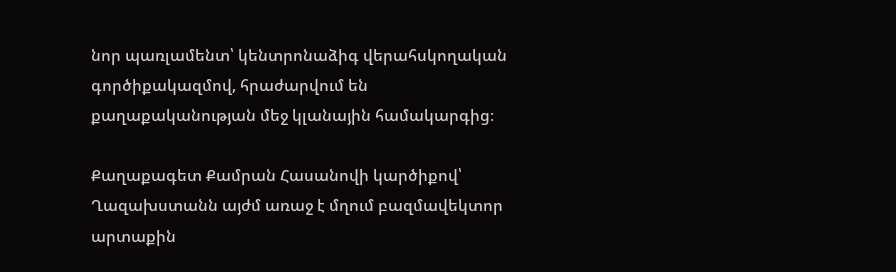նոր պառլամենտ՝ կենտրոնաձիգ վերահսկողական գործիքակազմով, հրաժարվում են քաղաքականության մեջ կլանային համակարգից։

Քաղաքագետ Քամրան Հասանովի կարծիքով՝ Ղազախստանն այժմ առաջ է մղում բազմավեկտոր արտաքին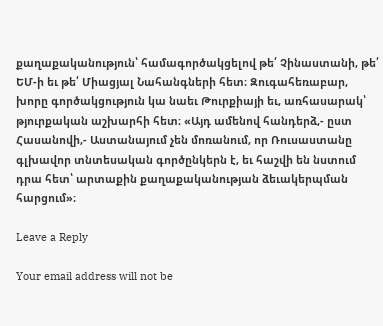քաղաքականություն՝ համագործակցելով թե՛ Չինաստանի, թե՛ ԵՄ-ի եւ թե՛ Միացյալ Նահանգների հետ։ Զուգահեռաբար, խորը գործակցություն կա նաեւ Թուրքիայի եւ, առհասարակ՝ թյուրքական աշխարհի հետ։ «Այդ ամենով հանդերձ,- ըստ Հասանովի,- Աստանայում չեն մոռանում, որ Ռուսաստանը գլխավոր տնտեսական գործընկերն է, եւ հաշվի են նստում դրա հետ՝ արտաքին քաղաքականության ձեւակերպման հարցում»։

Leave a Reply

Your email address will not be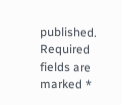published. Required fields are marked *